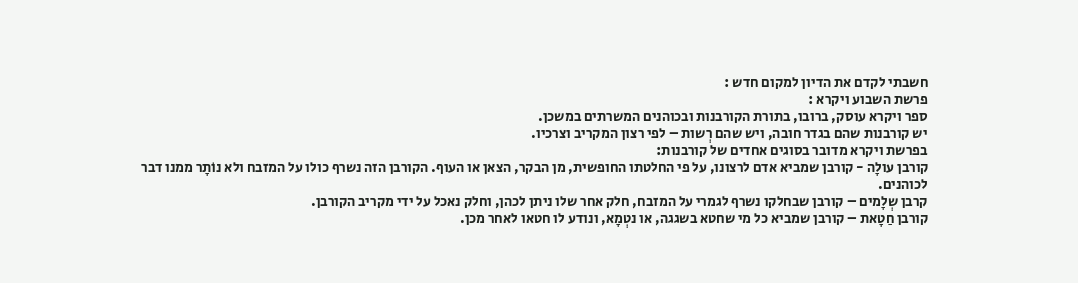חשבתי לקדם את הדיון למקום חדש :
פרשת השבוע ויקרא :
ספר ויקרא עוסק, ברובו, בתורת הקורבנות ובכוהנים המשרתים במשכן.
יש קורבנות שהם בגדר חובה, ויש שהם רְשות – לפי רצון המקריב וצרכיו.
בפרשת ויקרא מדובר בסוגים אחדים של קורבנות:
קורבן עולָה - קורבן שמביא אדם לרצונו, על פי החלטתו החופשית, מן הבקר, הצאן או העוף. הקורבן הזה נשרף כולו על המזבח ולא נוֹתָר ממנו דבר לכוהנים.
קרבן שְלָמים – קורבן שבחלקו נשרף לגמרי על המזבח, חלק אחר שלו ניתן לכהן, וחלק נאכל על ידי מקריב הקורבן.
קורבן חַטָאת – קורבן שמביא כל מי שחטא בשגגה, או נטְמָא, ונודע לו חטאו לאחר מכן.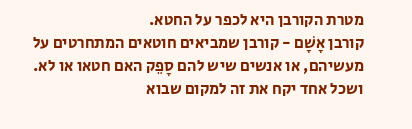מטרת הקורבן היא לכפר על החטא.
קורבן אָשָׁם - קורבן שמביאים חוטאים המתחרטים על מעשיהם, או אנשים שיש להם סָפֵק האם חטאו או לא.
ושכל אחד יקח את זה למקום שבוא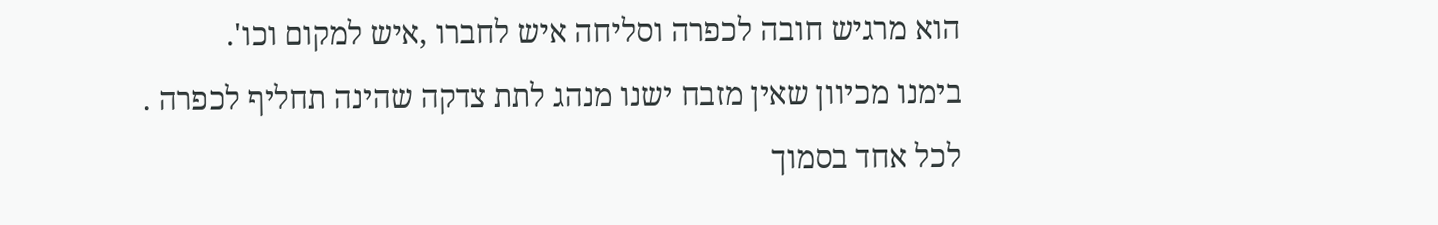הוא מרגיש חובה לכפרה וסליחה איש לחברו ,איש למקום וכו'.
בימנו מכיוון שאין מזבח ישנו מנהג לתת צדקה שהינה תחליף לכפרה .
לכל אחד בסמוך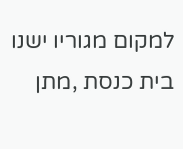למקום מגוריו ישנו בית כנסת ,מתן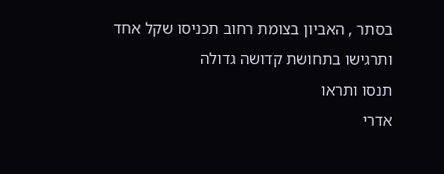בסתר , האביון בצומת רחוב תכניסו שקל אחד
ותרגישו בתחושת קדושה גדולה
תנסו ותראו
אדרי